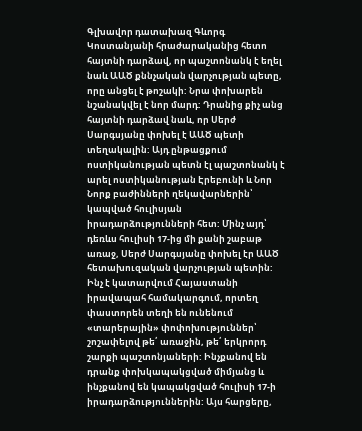Գլխավոր դատախազ Գևորգ Կոստանյանի հրաժարականից հետո հայտնի դարձավ, որ պաշտոնանկ է եղել նաև ԱԱԾ քննչական վարչության պետը, որը անցել է թոշակի: Նրա փոխարեն նշանակվել է նոր մարդ: Դրանից քիչ անց հայտնի դարձավ նաև, որ Սերժ Սարգսյանը փոխել է ԱԱԾ պետի տեղակալին: Այդ ընթացքում ոստիկանության պետն էլ պաշտոնանկ է արել ոստիկանության Էրեբունի և Նոր Նորք բաժինների ղեկավարներին՝ կապված հուլիսյան իրադարձությունների հետ: Մինչ այդ՝ դեռևս հուլիսի 17-ից մի քանի շաբաթ առաջ, Սերժ Սարգսյանը փոխել էր ԱԱԾ հետախուզական վարչության պետին:
Ինչ է կատարվում Հայաստանի իրավապահ համակարգում, որտեղ փաստորեն տեղի են ունենում «տարերային» փոփոխություններ՝ շոշափելով թե՛ առաջին, թե՛ երկրորդ շարքի պաշտոնյաների: Ինչքանով են դրանք փոխկապակցված միմյանց և ինչքանով են կապակցված հուլիսի 17-ի իրադարձություններին: Այս հարցերը,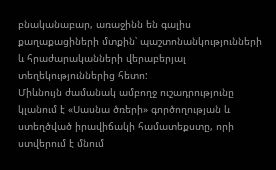բնականաբար, առաջինն են գալիս քաղաքացիների մտքին՝ պաշտոնանկությունների և հրաժարականների վերաբերյալ տեղեկություններից հետո:
Միևնույն ժամանակ ամբողջ ուշադրությունը կլանում է «Սասնա ծռերի» գործողության և ստեղծված իրավիճակի համատեքստը, որի ստվերում է մնում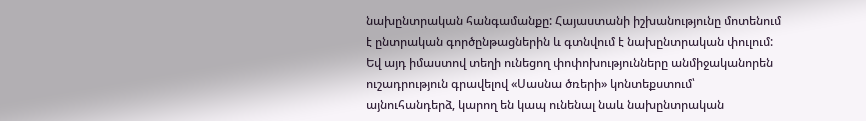նախընտրական հանգամանքը: Հայաստանի իշխանությունը մոտենում է ընտրական գործընթացներին և գտնվում է նախընտրական փուլում: Եվ այդ իմաստով տեղի ունեցող փոփոխությունները անմիջականորեն ուշադրություն գրավելով «Սասնա ծռերի» կոնտեքստում՝ այնուհանդերձ, կարող են կապ ունենալ նաև նախընտրական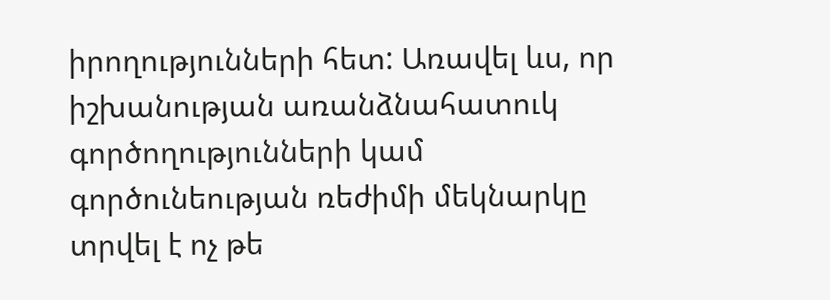իրողությունների հետ: Առավել ևս, որ իշխանության առանձնահատուկ գործողությունների կամ գործունեության ռեժիմի մեկնարկը տրվել է ոչ թե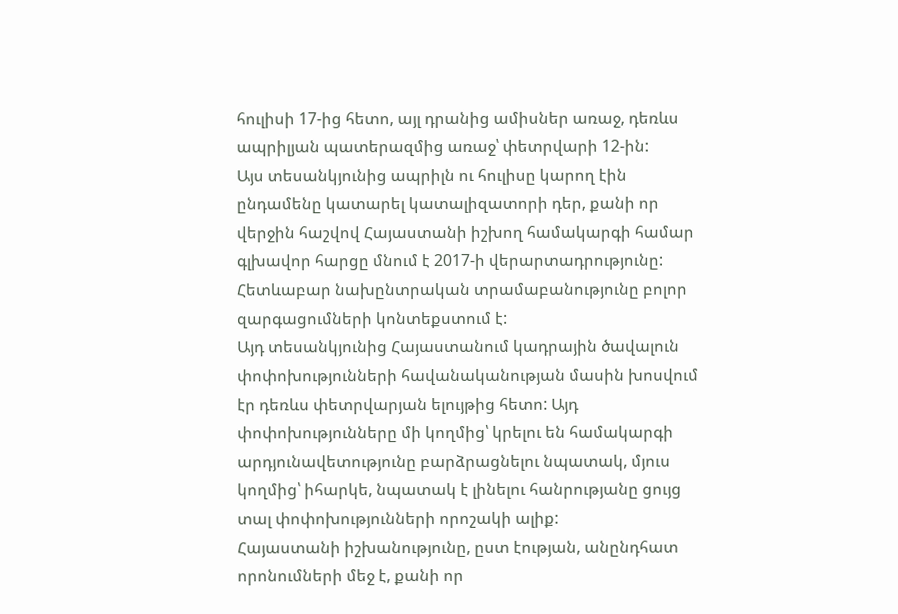հուլիսի 17-ից հետո, այլ դրանից ամիսներ առաջ, դեռևս ապրիլյան պատերազմից առաջ՝ փետրվարի 12-ին:
Այս տեսանկյունից ապրիլն ու հուլիսը կարող էին ընդամենը կատարել կատալիզատորի դեր, քանի որ վերջին հաշվով Հայաստանի իշխող համակարգի համար գլխավոր հարցը մնում է 2017-ի վերարտադրությունը: Հետևաբար նախընտրական տրամաբանությունը բոլոր զարգացումների կոնտեքստում է:
Այդ տեսանկյունից Հայաստանում կադրային ծավալուն փոփոխությունների հավանականության մասին խոսվում էր դեռևս փետրվարյան ելույթից հետո: Այդ փոփոխությունները մի կողմից՝ կրելու են համակարգի արդյունավետությունը բարձրացնելու նպատակ, մյուս կողմից՝ իհարկե, նպատակ է լինելու հանրությանը ցույց տալ փոփոխությունների որոշակի ալիք:
Հայաստանի իշխանությունը, ըստ էության, անընդհատ որոնումների մեջ է, քանի որ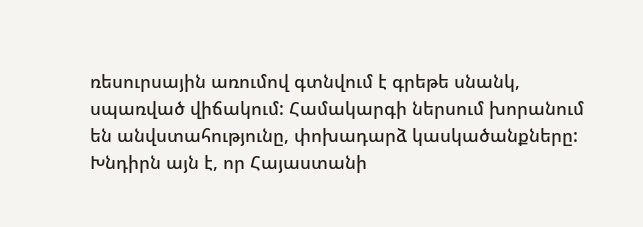ռեսուրսային առումով գտնվում է գրեթե սնանկ, սպառված վիճակում: Համակարգի ներսում խորանում են անվստահությունը, փոխադարձ կասկածանքները:
Խնդիրն այն է, որ Հայաստանի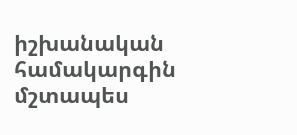իշխանական համակարգին մշտապես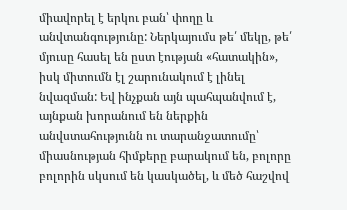միավորել է երկու բան՝ փողը և անվտանգությունը: Ներկայումս թե՛ մեկը, թե՛ մյուսը հասել են ըստ էության «հատակին», իսկ միտումն էլ շարունակում է լինել նվազման: Եվ ինչքան այն պահպանվում է, այնքան խորանում են ներքին անվստահությունն ու տարանջատումը՝ միասնության հիմքերը բարակում են, բոլորը բոլորին սկսում են կասկածել, և մեծ հաշվով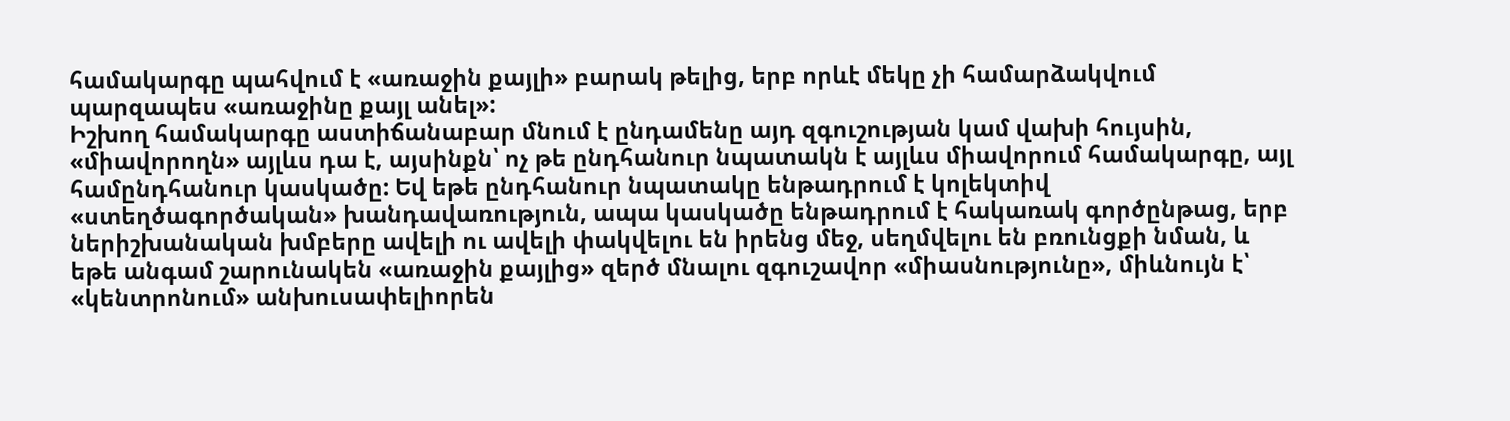համակարգը պահվում է «առաջին քայլի» բարակ թելից, երբ որևէ մեկը չի համարձակվում պարզապես «առաջինը քայլ անել»:
Իշխող համակարգը աստիճանաբար մնում է ընդամենը այդ զգուշության կամ վախի հույսին, «միավորողն» այլևս դա է, այսինքն՝ ոչ թե ընդհանուր նպատակն է այլևս միավորում համակարգը, այլ համընդհանուր կասկածը: Եվ եթե ընդհանուր նպատակը ենթադրում է կոլեկտիվ «ստեղծագործական» խանդավառություն, ապա կասկածը ենթադրում է հակառակ գործընթաց, երբ ներիշխանական խմբերը ավելի ու ավելի փակվելու են իրենց մեջ, սեղմվելու են բռունցքի նման, և եթե անգամ շարունակեն «առաջին քայլից» զերծ մնալու զգուշավոր «միասնությունը», միևնույն է՝ «կենտրոնում» անխուսափելիորեն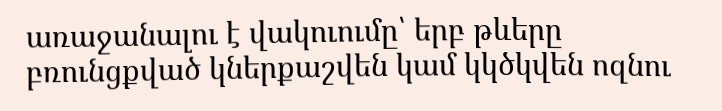առաջանալու է վակուումը՝ երբ թևերը բռունցքված կներքաշվեն կամ կկծկվեն ոզնու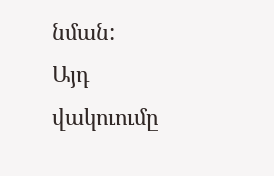նման:
Այդ վակուումը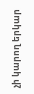չի կարող երկար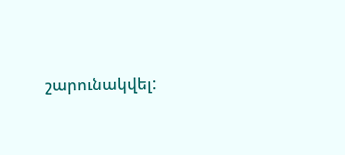շարունակվել: